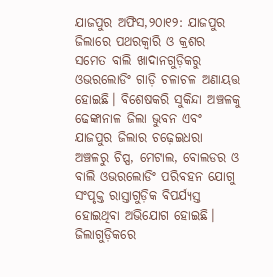ଯାଜପୁର ଅଫିସ,୨୦ା୧୨: ଯାଜପୁର ଜିଲାରେ ପଥରକ୍ବାରି ଓ କ୍ରଶର ସମେତ ବାଲି ଖାଦାନଗୁଡ଼ିକରୁ ଓଭରଲୋଡିଂ ଗାଡ଼ି ଚଳାଚଳ ଅଣାୟତ୍ତ ହୋଇଛି। ବିଶେଷକରି ସୁକିନ୍ଦା ଅଞ୍ଚଳକୁ ଢେଙ୍କାନାଳ ଜିଲା ଭୁବନ ଏବଂ ଯାଜପୁର ଜିଲାର ଚଢ଼େଇଧରା ଅଞ୍ଚଳରୁ ଚିପ୍ସ, ମେଟାଲ, ବୋଲଡର ଓ ବାଲି ଓଭରଲୋଡିଂ ପରିବହନ ଯୋଗୁ ସଂପୃକ୍ତ ରାସ୍ତାଗୁଡ଼ିକ ବିପର୍ଯ୍ୟସ୍ତ ହୋଇଥିବା ଅଭିଯୋଗ ହୋଇଛି। ଜିଲାଗୁଡ଼ିକରେ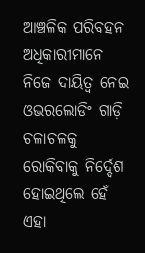ଆଞ୍ଚଳିକ ପରିବହନ ଅଧିକାରୀମାନେ ନିଜେ ଦାୟିତ୍ୱ ନେଇ ଓଭରଲୋଡିଂ ଗାଡ଼ି ଚଳାଚଳକୁ ରୋକିବାକୁ ନିର୍ଦ୍ଦେଶ ହୋଇଥିଲେ ହେଁ ଏହା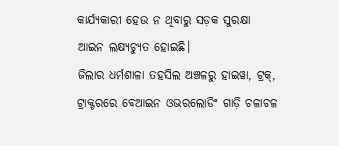କାର୍ଯ୍ୟକାରୀ ହେଉ ନ ଥିବାରୁ ସଡ଼କ ସୁରକ୍ଷା ଆଇନ ଲକ୍ଷ୍ୟଚ୍ୟୁତ ହୋଇଛି।
ଜିଲାର ଧର୍ମଶାଳା ତହସିଲ ଅଞ୍ଚଳରୁ ହାଇୱା, ଟ୍ରକ୍, ଟ୍ରାକ୍ଟରରେ ବେଆଇନ ଓଭରଲୋଡିଂ ଗାଡ଼ି ଚଳାଚଳ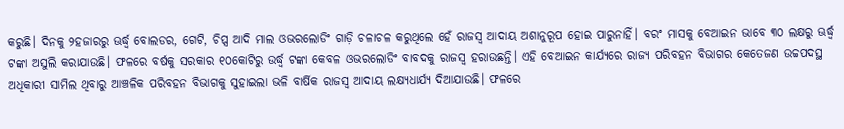କରୁଛି। ଦିନକୁ ୨ହଜାରରୁ ଊର୍ଦ୍ଧ୍ୱ ବୋଲଡର, ଗେଟି, ଚିପ୍ସ ଆଦି ମାଲ ଓଭରଲୋଡିଂ ଗାଡ଼ି ଚଳାଚଳ କରୁଥିଲେ ହେଁ ରାଜସ୍ବ ଆଦାୟ ଅଶାନୁରୂପ ହୋଇ ପାରୁନାହିଁ। ବରଂ ମାସକୁ ବେଆଇନ ଭାବେ ୩୦ ଲକ୍ଷରୁ ଊର୍ଦ୍ଧ୍ୱ ଟଙ୍କା ଅସୁଲି କରାଯାଉଛି। ଫଳରେ ବର୍ଷକୁ ସରକାର ୧୦କୋଟିରୁ ଉର୍ଦ୍ଧ୍ୱ ଟଙ୍କା କେବଳ ଓଭରଲୋଡିଂ ବାବଦକୁ ରାଜସ୍ବ ହରାଉଛନ୍ତି। ଏହି ବେଆଇନ କାର୍ଯ୍ୟରେ ରାଜ୍ୟ ପରିବହନ ବିଭାଗର କେତେଜଣ ଉଚ୍ଚପଦସ୍ଥ ଅଧିକାରୀ ସାମିଲ ଥିବାରୁ ଆଞ୍ଚଳିକ ପରିବହନ ବିଭାଗକୁ ସୁହାଇଲା ଭଳି ବାର୍ଷିକ ରାଜସ୍ବ ଆଦାୟ ଲକ୍ଷ୍ୟଧାର୍ଯ୍ୟ ଦିଆଯାଉଛି। ଫଳରେ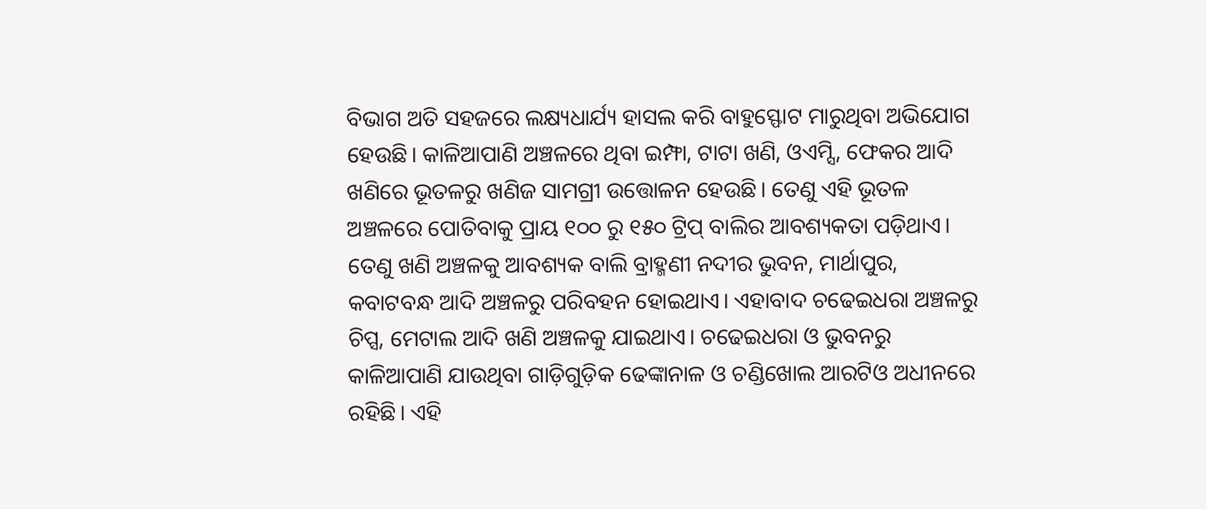ବିଭାଗ ଅତି ସହଜରେ ଲକ୍ଷ୍ୟଧାର୍ଯ୍ୟ ହାସଲ କରି ବାହୁସ୍ଫୋଟ ମାରୁଥିବା ଅଭିଯୋଗ ହେଉଛି। କାଳିଆପାଣି ଅଞ୍ଚଳରେ ଥିବା ଇମ୍ଫା, ଟାଟା ଖଣି, ଓଏମ୍ସି, ଫେକର ଆଦି ଖଣିରେ ଭୂତଳରୁ ଖଣିଜ ସାମଗ୍ରୀ ଉତ୍ତୋଳନ ହେଉଛି। ତେଣୁ ଏହି ଭୂତଳ ଅଞ୍ଚଳରେ ପୋତିବାକୁ ପ୍ରାୟ ୧୦୦ ରୁ ୧୫୦ ଟ୍ରିପ୍ ବାଲିର ଆବଶ୍ୟକତା ପଡ଼ିଥାଏ। ତେଣୁ ଖଣି ଅଞ୍ଚଳକୁ ଆବଶ୍ୟକ ବାଲି ବ୍ରାହ୍ମଣୀ ନଦୀର ଭୁବନ, ମାର୍ଥାପୁର, କବାଟବନ୍ଧ ଆଦି ଅଞ୍ଚଳରୁ ପରିବହନ ହୋଇଥାଏ। ଏହାବାଦ ଚଢେଇଧରା ଅଞ୍ଚଳରୁ ଚିପ୍ସ, ମେଟାଲ ଆଦି ଖଣି ଅଞ୍ଚଳକୁ ଯାଇଥାଏ। ଚଢେଇଧରା ଓ ଭୁବନରୁ କାଳିଆପାଣି ଯାଉଥିବା ଗାଡ଼ିଗୁଡ଼ିକ ଢେଙ୍କାନାଳ ଓ ଚଣ୍ଡିଖୋଲ ଆରଟିଓ ଅଧୀନରେ ରହିଛି। ଏହି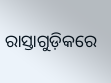ରାସ୍ତାଗୁଡ଼ିକରେ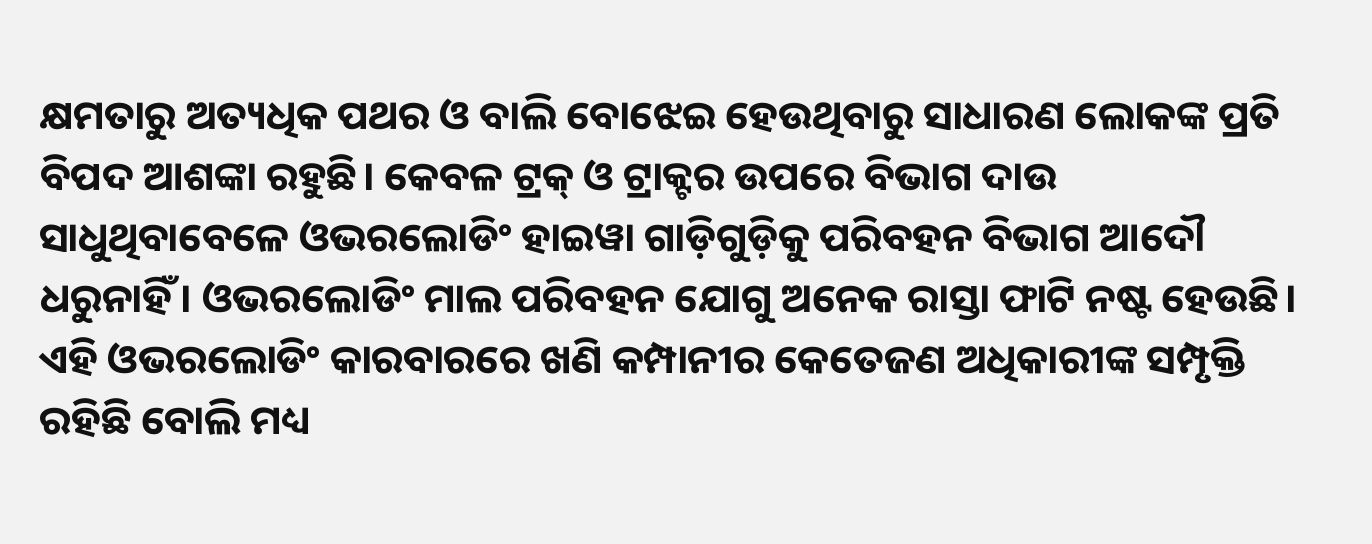କ୍ଷମତାରୁ ଅତ୍ୟଧିକ ପଥର ଓ ବାଲି ବୋଝେଇ ହେଉଥିବାରୁ ସାଧାରଣ ଲୋକଙ୍କ ପ୍ରତି ବିପଦ ଆଶଙ୍କା ରହୁଛି। କେବଳ ଟ୍ରକ୍ ଓ ଟ୍ରାକ୍ଟର ଉପରେ ବିଭାଗ ଦାଉ ସାଧୁଥିବାବେଳେ ଓଭରଲୋଡିଂ ହାଇୱା ଗାଡ଼ିଗୁଡ଼ିକୁ ପରିବହନ ବିଭାଗ ଆଦୌ ଧରୁନାହିଁ। ଓଭରଲୋଡିଂ ମାଲ ପରିବହନ ଯୋଗୁ ଅନେକ ରାସ୍ତା ଫାଟି ନଷ୍ଟ ହେଉଛି। ଏହି ଓଭରଲୋଡିଂ କାରବାରରେ ଖଣି କମ୍ପାନୀର କେତେଜଣ ଅଧିକାରୀଙ୍କ ସମ୍ପୃକ୍ତି ରହିଛି ବୋଲି ମଧ୍ୟ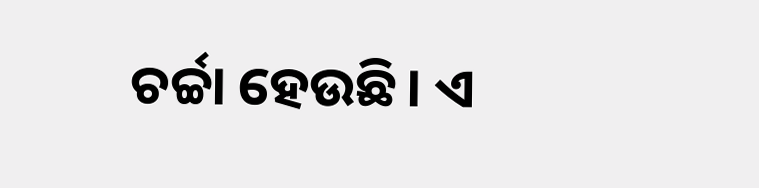ଚର୍ଚ୍ଚା ହେଉଛି। ଏ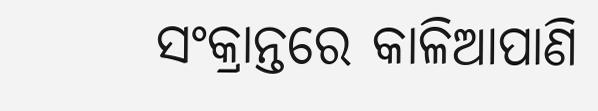ସଂକ୍ରାନ୍ତରେ କାଳିଆପାଣି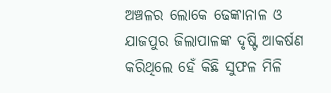ଅଞ୍ଚଳର ଲୋକେ ଢେଙ୍କାନାଳ ଓ ଯାଜପୁର ଜିଲାପାଳଙ୍କ ଦୃଷ୍ଟି ଆକର୍ଷଣ କରିଥିଲେ ହେଁ କିଛି ସୁଫଳ ମିଳି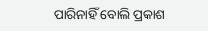ପାରିନାହିଁ ବୋଲି ପ୍ରକାଶ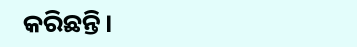କରିଛନ୍ତି।